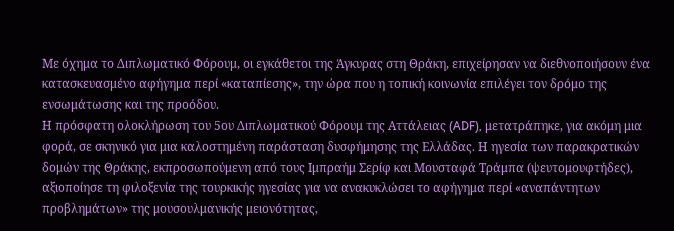Με όχημα το Διπλωματικό Φόρουμ, οι εγκάθετοι της Άγκυρας στη Θράκη, επιχείρησαν να διεθνοποιήσουν ένα κατασκευασμένο αφήγημα περί «καταπίεσης», την ώρα που η τοπική κοινωνία επιλέγει τον δρόμο της ενσωμάτωσης και της προόδου.
Η πρόσφατη ολοκλήρωση του 5ου Διπλωματικού Φόρουμ της Αττάλειας (ADF), μετατράπηκε, για ακόμη μια φορά, σε σκηνικό για μια καλοστημένη παράσταση δυσφήμησης της Ελλάδας. Η ηγεσία των παρακρατικών δομών της Θράκης, εκπροσωπούμενη από τους Ιμπραήμ Σερίφ και Μουσταφά Τράμπα (ψευτομουφτήδες), αξιοποίησε τη φιλοξενία της τουρκικής ηγεσίας για να ανακυκλώσει το αφήγημα περί «αναπάντητων προβλημάτων» της μουσουλμανικής μειονότητας,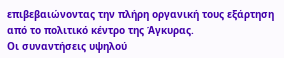επιβεβαιώνοντας την πλήρη οργανική τους εξάρτηση από το πολιτικό κέντρο της Άγκυρας.
Οι συναντήσεις υψηλού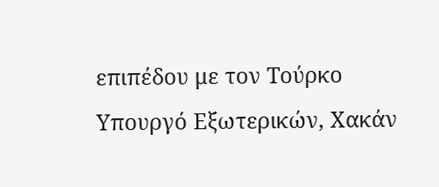επιπέδου με τον Τούρκο Υπουργό Εξωτερικών, Χακάν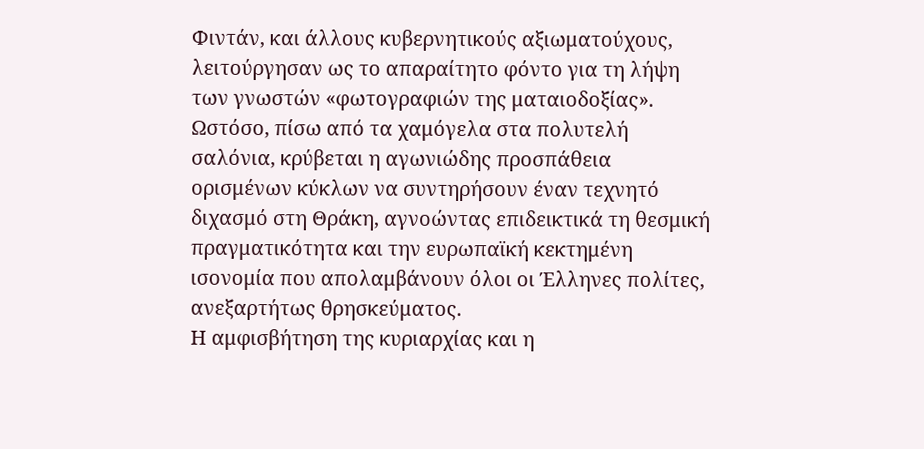Φιντάν, και άλλους κυβερνητικούς αξιωματούχους, λειτούργησαν ως το απαραίτητο φόντο για τη λήψη των γνωστών «φωτογραφιών της ματαιοδοξίας». Ωστόσο, πίσω από τα χαμόγελα στα πολυτελή σαλόνια, κρύβεται η αγωνιώδης προσπάθεια ορισμένων κύκλων να συντηρήσουν έναν τεχνητό διχασμό στη Θράκη, αγνοώντας επιδεικτικά τη θεσμική πραγματικότητα και την ευρωπαϊκή κεκτημένη ισονομία που απολαμβάνουν όλοι οι Έλληνες πολίτες, ανεξαρτήτως θρησκεύματος.
Η αμφισβήτηση της κυριαρχίας και η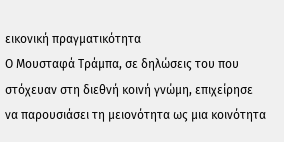εικονική πραγματικότητα
Ο Μουσταφά Τράμπα, σε δηλώσεις του που στόχευαν στη διεθνή κοινή γνώμη, επιχείρησε να παρουσιάσει τη μειονότητα ως μια κοινότητα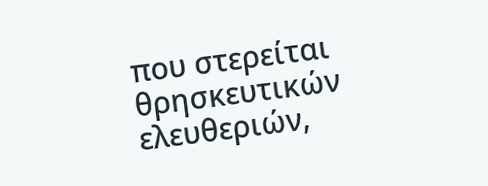που στερείται θρησκευτικών ελευθεριών,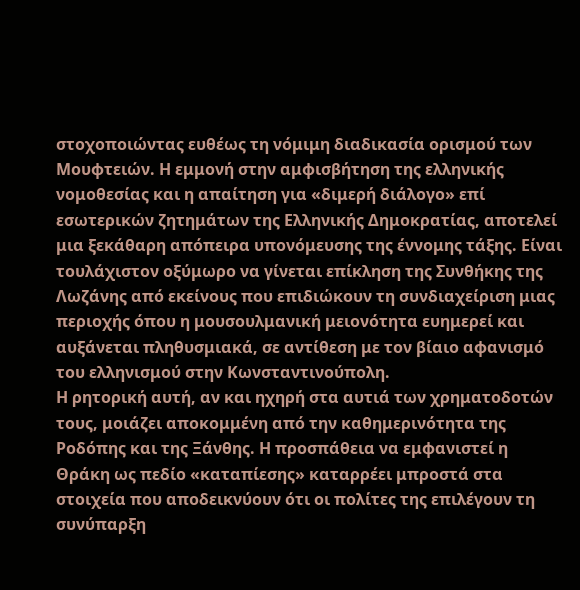στοχοποιώντας ευθέως τη νόμιμη διαδικασία ορισμού των Μουφτειών. Η εμμονή στην αμφισβήτηση της ελληνικής νομοθεσίας και η απαίτηση για «διμερή διάλογο» επί εσωτερικών ζητημάτων της Ελληνικής Δημοκρατίας, αποτελεί μια ξεκάθαρη απόπειρα υπονόμευσης της έννομης τάξης. Είναι τουλάχιστον οξύμωρο να γίνεται επίκληση της Συνθήκης της Λωζάνης από εκείνους που επιδιώκουν τη συνδιαχείριση μιας περιοχής όπου η μουσουλμανική μειονότητα ευημερεί και αυξάνεται πληθυσμιακά, σε αντίθεση με τον βίαιο αφανισμό του ελληνισμού στην Κωνσταντινούπολη.
Η ρητορική αυτή, αν και ηχηρή στα αυτιά των χρηματοδοτών τους, μοιάζει αποκομμένη από την καθημερινότητα της Ροδόπης και της Ξάνθης. Η προσπάθεια να εμφανιστεί η Θράκη ως πεδίο «καταπίεσης» καταρρέει μπροστά στα στοιχεία που αποδεικνύουν ότι οι πολίτες της επιλέγουν τη συνύπαρξη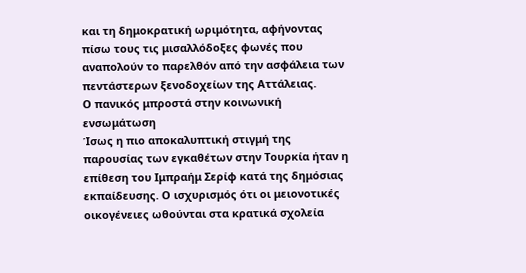και τη δημοκρατική ωριμότητα, αφήνοντας πίσω τους τις μισαλλόδοξες φωνές που αναπολούν το παρελθόν από την ασφάλεια των πεντάστερων ξενοδοχείων της Αττάλειας.
Ο πανικός μπροστά στην κοινωνική ενσωμάτωση
Ίσως η πιο αποκαλυπτική στιγμή της παρουσίας των εγκαθέτων στην Τουρκία ήταν η επίθεση του Ιμπραήμ Σερίφ κατά της δημόσιας εκπαίδευσης. Ο ισχυρισμός ότι οι μειονοτικές οικογένειες ωθούνται στα κρατικά σχολεία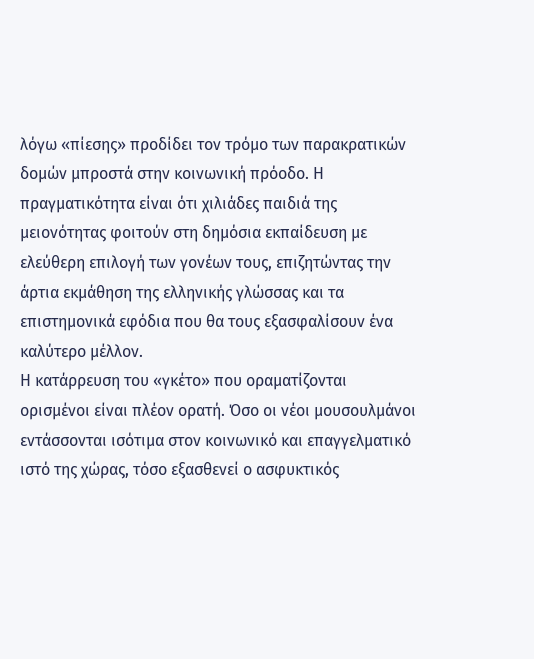λόγω «πίεσης» προδίδει τον τρόμο των παρακρατικών δομών μπροστά στην κοινωνική πρόοδο. Η πραγματικότητα είναι ότι χιλιάδες παιδιά της μειονότητας φοιτούν στη δημόσια εκπαίδευση με ελεύθερη επιλογή των γονέων τους, επιζητώντας την άρτια εκμάθηση της ελληνικής γλώσσας και τα επιστημονικά εφόδια που θα τους εξασφαλίσουν ένα καλύτερο μέλλον.
Η κατάρρευση του «γκέτο» που οραματίζονται ορισμένοι είναι πλέον ορατή. Όσο οι νέοι μουσουλμάνοι εντάσσονται ισότιμα στον κοινωνικό και επαγγελματικό ιστό της χώρας, τόσο εξασθενεί ο ασφυκτικός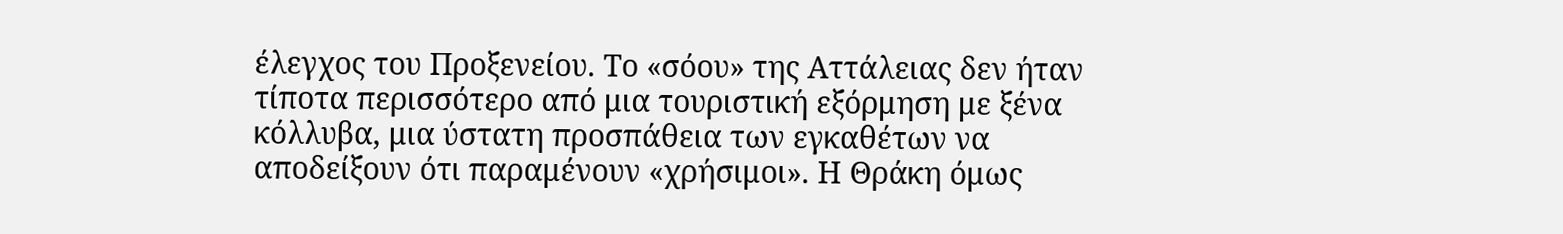έλεγχος του Προξενείου. Το «σόου» της Αττάλειας δεν ήταν τίποτα περισσότερο από μια τουριστική εξόρμηση με ξένα κόλλυβα, μια ύστατη προσπάθεια των εγκαθέτων να αποδείξουν ότι παραμένουν «χρήσιμοι». Η Θράκη όμως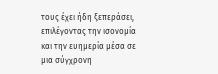τους έχει ήδη ξεπεράσει, επιλέγοντας την ισονομία και την ευημερία μέσα σε μια σύγχρονη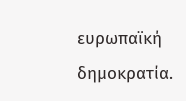ευρωπαϊκή δημοκρατία.